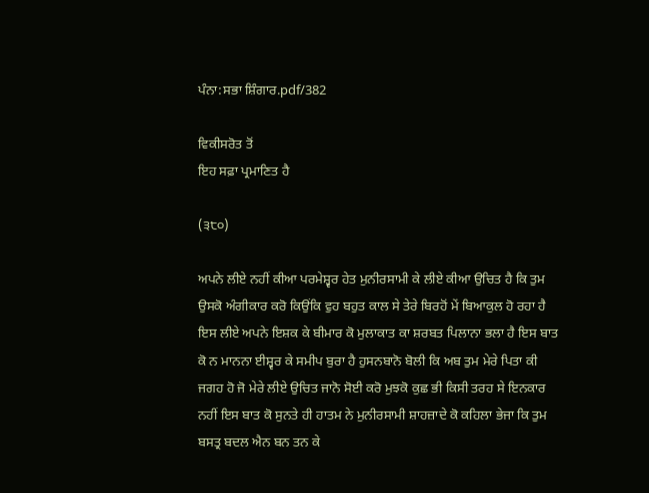ਪੰਨਾ:ਸਭਾ ਸ਼ਿੰਗਾਰ.pdf/382

ਵਿਕੀਸਰੋਤ ਤੋਂ
ਇਹ ਸਫ਼ਾ ਪ੍ਰਮਾਣਿਤ ਹੈ

(੩੮੦)

ਅਪਨੇ ਲੀਏ ਨਹੀਂ ਕੀਆ ਪਰਮੇਸ਼੍ਵਰ ਹੇਤ ਮੁਨੀਰਸਾਮੀ ਕੇ ਲੀਏ ਕੀਆ ਉਚਿਤ ਹੈ ਕਿ ਤੁਮ ਉਸਕੋ ਅੰਗੀਕਾਰ ਕਰੋ ਕਿਉਂਕਿ ਵੁਹ ਬਹੁਤ ਕਾਲ ਸੇ ਤੇਰੇ ਬਿਰਹੋਂ ਮੇਂ ਬਿਆਕੁਲ ਹੋ ਰਹਾ ਹੈ ਇਸ ਲੀਏ ਅਪਨੇ ਇਸ਼ਕ ਕੇ ਬੀਮਾਰ ਕੋ ਮੁਲਾਕਾਤ ਕਾ ਸ਼ਰਬਤ ਪਿਲਾਨਾ ਭਲਾ ਹੈ ਇਸ ਬਾਤ ਕੋ ਨ ਮਾਨਨਾ ਈਸ਼੍ਵਰ ਕੇ ਸਮੀਪ ਬੁਰਾ ਹੈ ਹੁਸਨਬਾਨੋ ਬੋਲੀ ਕਿ ਅਬ ਤੁਮ ਮੇਰੇ ਪਿਤਾ ਕੀ ਜਗਹ ਹੋ ਜੋ ਮੇਰੇ ਲੀਏ ਉਚਿਤ ਜਾਨੋ ਸੋਈ ਕਰੋ ਮੁਝਕੋ ਕੁਛ ਭੀ ਕਿਸੀ ਤਰਹ ਸੇ ਇਨਕਾਰ ਨਹੀਂ ਇਸ ਬਾਤ ਕੋ ਸੁਨਤੇ ਹੀ ਹਾਤਮ ਨੇ ਮੁਨੀਰਸਾਮੀ ਸ਼ਾਹਜ਼ਾਦੇ ਕੋ ਕਹਿਲਾ ਭੇਜਾ ਕਿ ਤੁਮ ਬਸਤ੍ਰ ਬਦਲ ਐਨ ਬਨ ਤਨ ਕੇ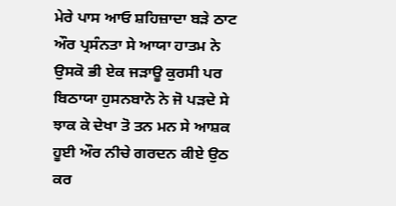ਮੇਰੇ ਪਾਸ ਆਓ ਸ਼ਹਿਜ਼ਾਦਾ ਬੜੇ ਠਾਟ ਔਰ ਪ੍ਰਸੰਨਤਾ ਸੇ ਆਯਾ ਹਾਤਮ ਨੇ ਉਸਕੋ ਭੀ ਏਕ ਜੜਾਊ ਕੁਰਸੀ ਪਰ ਬਿਠਾਯਾ ਹੁਸਨਬਾਨੋ ਨੇ ਜੋ ਪੜਦੇ ਸੇ ਝਾਕ ਕੇ ਦੇਖਾ ਤੋ ਤਨ ਮਨ ਸੇ ਆਸ਼ਕ ਹੂਈ ਔਰ ਨੀਚੇ ਗਰਦਨ ਕੀਏ ਉਠ ਕਰ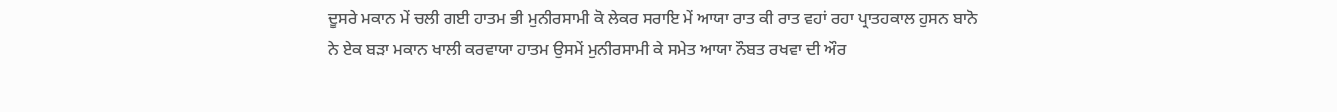ਦੂਸਰੇ ਮਕਾਨ ਮੇਂ ਚਲੀ ਗਈ ਹਾਤਮ ਭੀ ਮੁਨੀਰਸਾਮੀ ਕੋ ਲੇਕਰ ਸਰਾਇ ਮੇਂ ਆਯਾ ਰਾਤ ਕੀ ਰਾਤ ਵਹਾਂ ਰਹਾ ਪ੍ਰਾਤਹਕਾਲ ਹੁਸਨ ਬਾਨੋ ਨੇ ਏਕ ਬੜਾ ਮਕਾਨ ਖਾਲੀ ਕਰਵਾਯਾ ਹਾਤਮ ਉਸਮੇਂ ਮੁਨੀਰਸਾਮੀ ਕੇ ਸਮੇਤ ਆਯਾ ਨੌਬਤ ਰਖਵਾ ਦੀ ਔਰ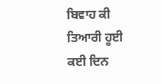ਬਿਵਾਹ ਕੀ ਤਿਆਰੀ ਹੂਈ ਕਈ ਦਿਨ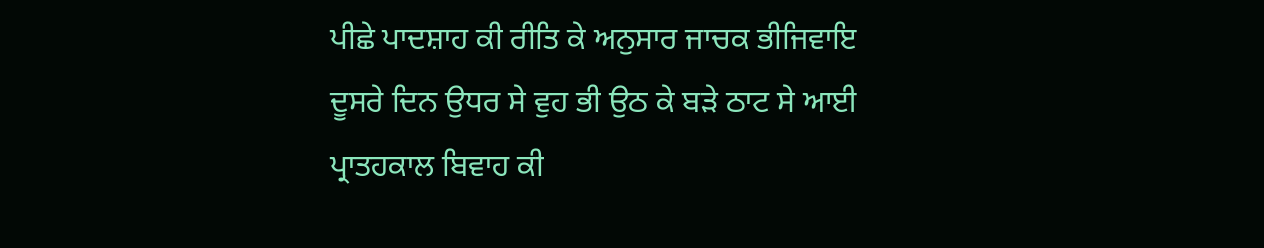ਪੀਛੇ ਪਾਦਸ਼ਾਹ ਕੀ ਰੀਤਿ ਕੇ ਅਨੁਸਾਰ ਜਾਚਕ ਭੀਜਿਵਾਇ ਦੂਸਰੇ ਦਿਨ ਉਧਰ ਸੇ ਵੁਹ ਭੀ ਉਠ ਕੇ ਬੜੇ ਠਾਟ ਸੇ ਆਈ ਪ੍ਰਾਤਹਕਾਲ ਬਿਵਾਹ ਕੀ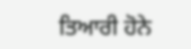ਤਿਆਰੀ ਹੋਨੇ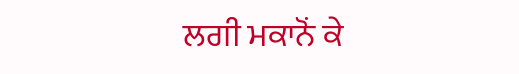ਲਗੀ ਮਕਾਨੋਂ ਕੇ